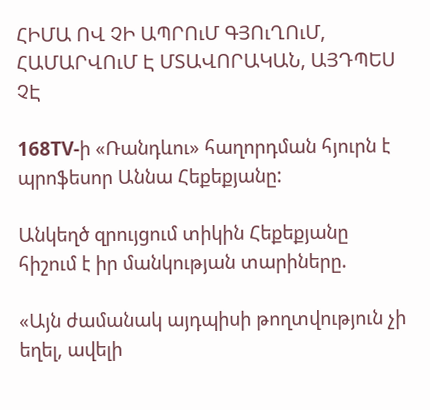ՀԻՄԱ ՈՎ ՉԻ ԱՊՐՈւՄ ԳՅՈւՂՈւՄ, ՀԱՄԱՐՎՈւՄ Է ՄՏԱՎՈՐԱԿԱՆ, ԱՅԴՊԵՍ ՉԷ

168TV-ի «Ռանդևու» հաղորդման հյուրն է պրոֆեսոր Աննա Հեքեքյանը:

Անկեղծ զրույցում տիկին Հեքեքյանը հիշում է իր մանկության տարիները.

«Այն ժամանակ այդպիսի թողտվություն չի եղել, ավելի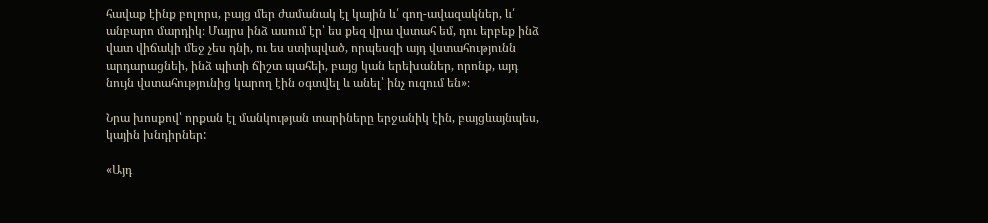հավաք էինք բոլորս, բայց մեր ժամանակ էլ կային և՛ գող-ավազակներ, և՛ անբարո մարդիկ։ Մայրս ինձ ասում էր՝ ես քեզ վրա վստահ եմ, դու երբեք ինձ վատ վիճակի մեջ չես դնի, ու ես ստիպված, որպեսզի այդ վստահությունն արդարացնեի, ինձ պիտի ճիշտ պահեի, բայց կան երեխաներ, որոնք, այդ նույն վստահությունից կարող էին օգտվել և անել՝ ինչ ուզում են»։

Նրա խոսքով՝ որքան էլ մանկության տարիները երջանիկ էին, բայցևայնպես, կային խնդիրներ:

«Այդ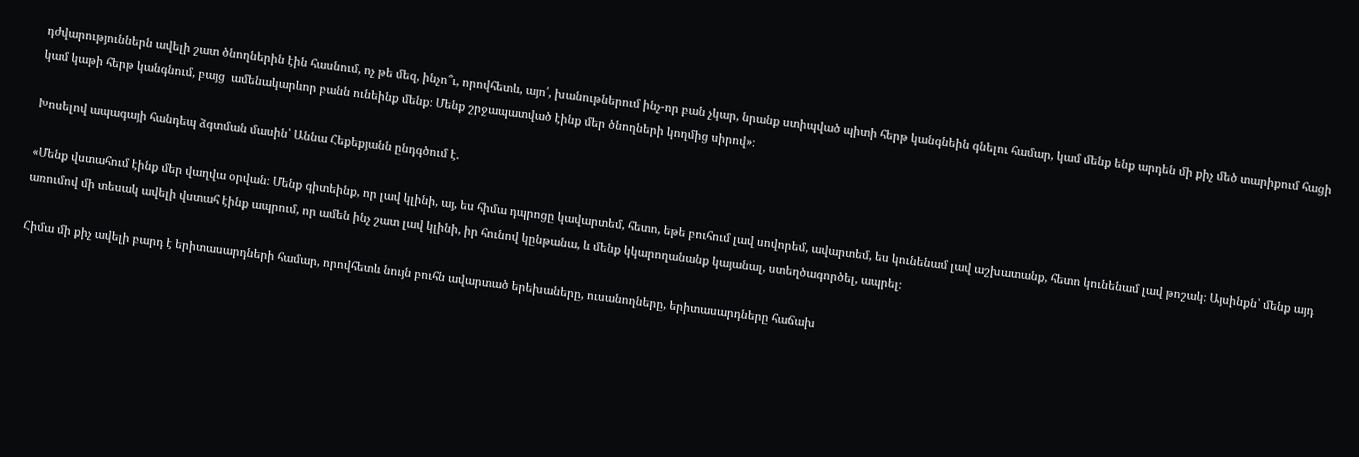դժվարություններն ավելի շատ ծնողներին էին հասնում, ոչ թե մեզ, ինչո՞ւ, որովհետև, այո՛, խանութներում ինչ-որ բան չկար, նրանք ստիպված պիտի հերթ կանգնեին գնելու համար, կամ մենք ենք արդեն մի քիչ մեծ տարիքում հացի կամ կաթի հերթ կանգնում, բայց  ամենակարևոր բանն ունեինք մենք։ Մենք շրջապատված էինք մեր ծնողների կողմից սիրով»։

Խոսելով ապագայի հանդեպ ձգտման մասին՝ Աննա Հեքեքյանն ընդգծում է.

«Մենք վստահում էինք մեր վաղվա օրվան։ Մենք գիտեինք, որ լավ կլինի, այ, ես հիմա դպրոցը կավարտեմ, հետո, եթե բուհում լավ սովորեմ, ավարտեմ, ես կունենամ լավ աշխատանք, հետո կունենամ լավ թոշակ։ Այսինքն՝ մենք այդ առումով մի տեսակ ավելի վստահ էինք ապրում, որ ամեն ինչ շատ լավ կլինի, իր հունով կընթանա, և մենք կկարողանանք կայանալ, ստեղծագործել, ապրել։

Հիմա մի քիչ ավելի բարդ է երիտասարդների համար, որովհետև նույն բուհն ավարտած երեխաները, ուսանողները, երիտասարդները հաճախ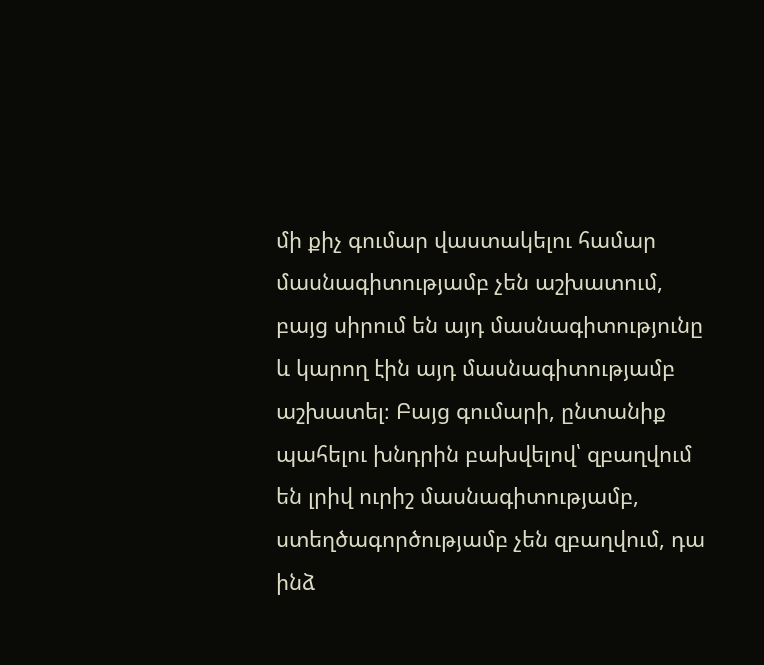մի քիչ գումար վաստակելու համար մասնագիտությամբ չեն աշխատում, բայց սիրում են այդ մասնագիտությունը և կարող էին այդ մասնագիտությամբ աշխատել։ Բայց գումարի, ընտանիք պահելու խնդրին բախվելով՝ զբաղվում են լրիվ ուրիշ մասնագիտությամբ, ստեղծագործությամբ չեն զբաղվում, դա ինձ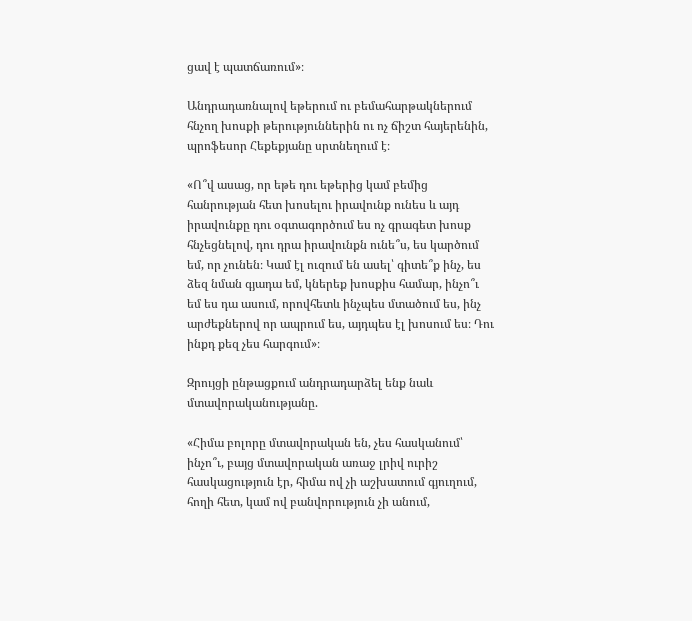ցավ է պատճառում»։

Անդրադառնալով եթերում ու բեմահարթակներում հնչող խոսքի թերություններին ու ոչ ճիշտ հայերենին, պրոֆեսոր Հեքեքյանը սրտնեղում է։

«Ո՞վ ասաց, որ եթե դու եթերից կամ բեմից հանրության հետ խոսելու իրավունք ունես և այդ իրավունքը դու օգտագործում ես ոչ գրագետ խոսք հնչեցնելով, դու դրա իրավունքն ունե՞ս, ես կարծում եմ, որ չունեն։ Կամ էլ ուզում են ասել՝ գիտե՞ք ինչ, ես ձեզ նման գյադա եմ, կներեք խոսքիս համար, ինչո՞ւ եմ ես դա ասում, որովհետև ինչպես մտածում ես, ինչ արժեքներով որ ապրում ես, այդպես էլ խոսում ես։ Դու ինքդ քեզ չես հարգում»։

Զրույցի ընթացքում անդրադարձել ենք նաև մտավորականությանը.

«Հիմա բոլորը մտավորական են, չես հասկանում՝ ինչո՞ւ, բայց մտավորական առաջ լրիվ ուրիշ հասկացություն էր, հիմա ով չի աշխատում գյուղում, հողի հետ, կամ ով բանվորություն չի անում,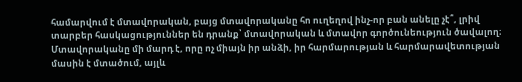համարվում է մտավորական, բայց մտավորականը հո ուղեղով ինչ-որ բան անելը չէ՞, լրիվ տարբեր հասկացություններ են դրանք՝ մտավորական և մտավոր գործունեություն ծավալող։ Մտավորականը մի մարդ է, որը ոչ միայն իր անձի, իր հարմարության և հարմարավետության մասին է մտածում, այլև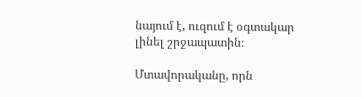նայում է, ուզում է օգտակար լինել շրջապատին։

Մտավորականը, որն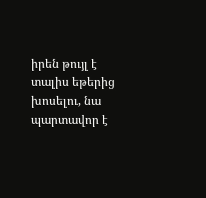իրեն թույլ է տալիս եթերից խոսելու, նա պարտավոր է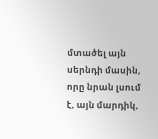մտածել այն սերնդի մասին, որը նրան լսում է, այն մարդիկ,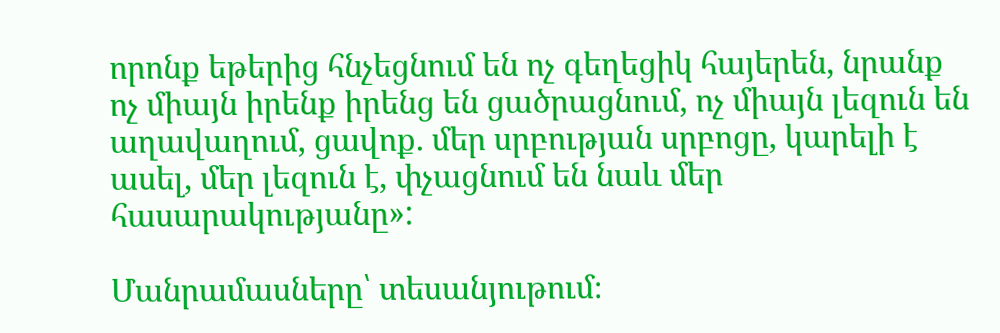որոնք եթերից հնչեցնում են ոչ գեղեցիկ հայերեն, նրանք ոչ միայն իրենք իրենց են ցածրացնում, ոչ միայն լեզուն են աղավաղում, ցավոք. մեր սրբության սրբոցը, կարելի է ասել, մեր լեզուն է, փչացնում են նաև մեր հասարակությանը»:

Մանրամասները՝ տեսանյութում։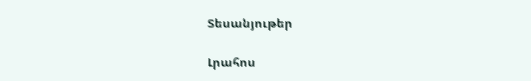Տեսանյութեր

Լրահոս